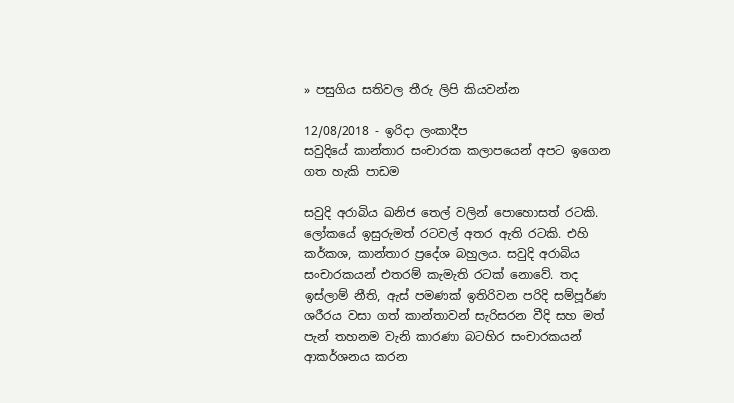» පසුගිය සතිවල තීරු ලිපි කියවන්න

12/08/2018 - ඉරිදා ලංකාදීප
සවුදියේ කාන්තාර සංචාරක කලාපයෙන් අපට ඉගෙන ගත හැකි පාඩම

සවුදි අරාබිය ඛනිජ තෙල් වලින් පොහොසත් රටකි. ලෝකයේ ඉසුරුමත් රටවල් අතර ඇති රටකි. එහි කර්කශ, කාන්තාර ප්‍රදේශ බහුලය. සවුදි අරාබිය සංචාරකයන් එතරම් කැමැති රටක් නොවේ. තද ඉස්ලාම් නීති, ඇස් පමණක් ඉතිරිවන පරිදි සම්පූර්ණ ශරීරය වසා ගත් කාන්තාවන් සැරිසරන වීදි සහ මත් පැන් තහනම වැනි කාරණා බටහිර සංචාරකයන් ආකර්ශනය කරන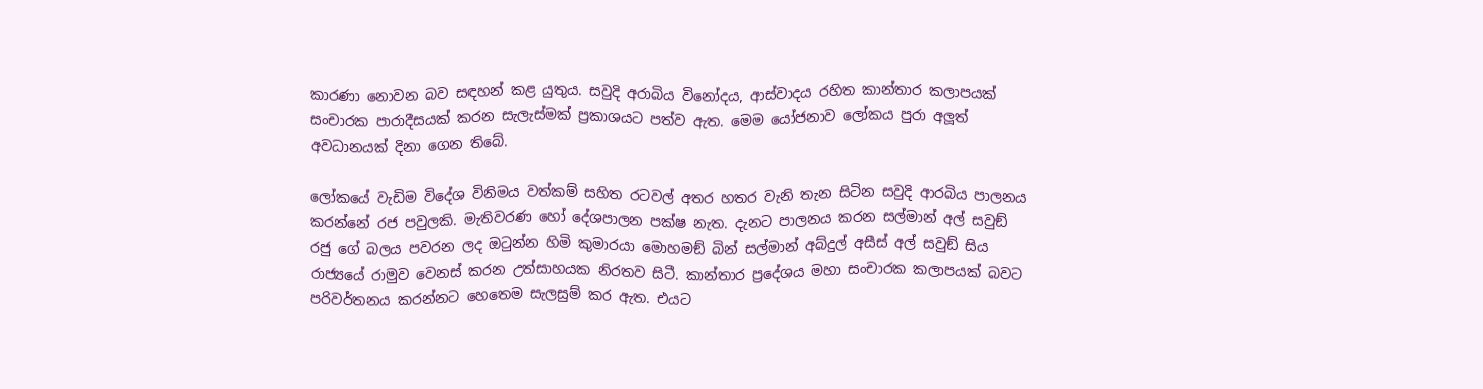කාරණා නොවන බව සඳහන් කළ යුතුය. සවුදි අරාබිය විනෝදය, ආස්වාදය රහිත කාන්තාර කලාපයක් සංචාරක පාරාදීසයක් කරන සැලැස්මක් ප්‍රකාශයට පත්ව ඇත. මෙම යෝජනාව ලෝකය පුරා අලූත් අවධානයක් දිනා ගෙන තිබේ.

ලෝකයේ වැඩිම විදේශ විනිමය වත්කම් සහිත රටවල් අතර හතර වැනි තැන සිටින සවුදි ආරබිය පාලනය කරන්නේ රජ පවුලකි. මැතිවරණ හෝ දේශපාලන පක්ෂ නැත. දැනට පාලනය කරන සල්මාන් අල් සවුඞ් රජු ගේ බලය පවරන ලද ඔටුන්න හිමි කුමාරයා මොහමඞ් බින් සල්මාන් අබ්දුල් අසීස් අල් සවුඞ් සිය රාජ්‍යයේ රාමුව වෙනස් කරන උත්සාහයක නිරතව සිටී. කාන්තාර ප්‍රදේශය මහා සංචාරක කලාපයක් බවට පරිවර්තනය කරන්නට හෙතෙම සැලසුම් කර ඇත. එයට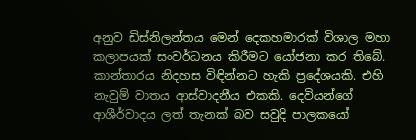අනුව ඩිස්නිලන්තය මෙන් දෙකහමාරක් විශාල මහා කලාපයක් සංවර්ධනය කිරීමට යෝජනා කර තිබේ. කාන්තාරය නිදහස විඳින්නට හැකි ප්‍රදේශයකි. එහි නැවුම් වාතය ආස්වාදනීය එකකි. දෙවියන්ගේ ආශීර්වාදය ලත් තැනක් බව සවුදි පාලකයෝ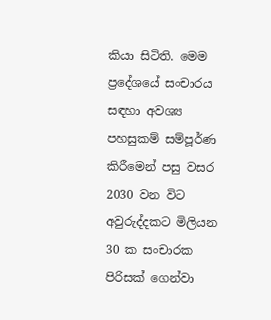කියා සිටිති. මෙම ප්‍රදේශයේ සංචාරය සඳහා අවශ්‍ය පහසුකම් සම්පූර්ණ කිරීමෙන් පසු වසර 2030 වන විට අවුරුද්දකට මිලියන 30 ක සංචාරක පිරිසක් ගෙන්වා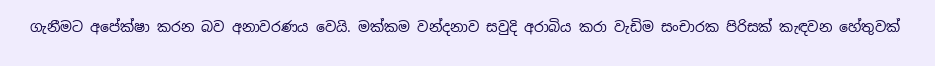ගැනීමට අපේක්ෂා කරන බව අනාවරණය වෙයි. මක්කම වන්දනාව සවුදි අරාබිය කරා වැඩිම සංචාරක පිරිසක් කැඳවන හේතුවක්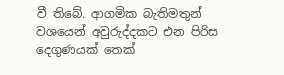වී තිබේ. ආගමික බැතිමතුන් වශයෙන් අවුරුද්දකට එන පිරිස දෙගුණයක් තෙක්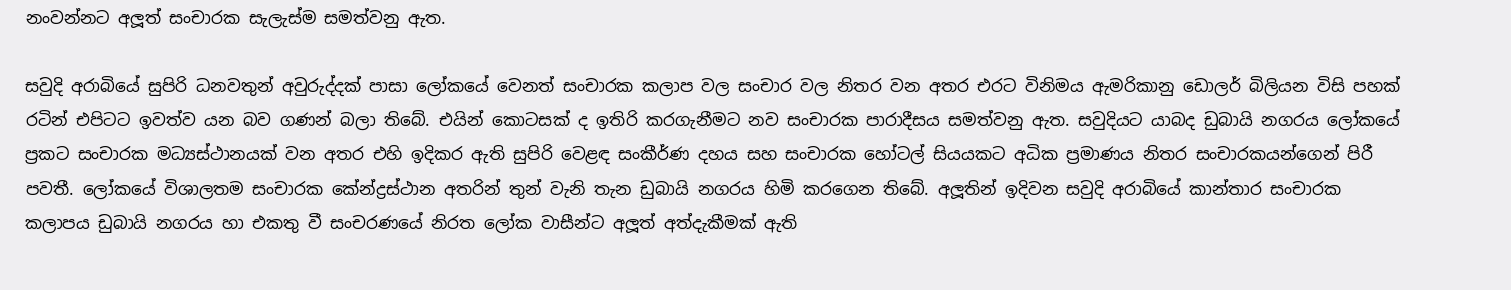නංවන්නට අලූත් සංචාරක සැලැස්ම සමත්වනු ඇත.

සවුදි අරාබියේ සුපිරි ධනවතුන් අවුරුද්දක් පාසා ලෝකයේ වෙනත් සංචාරක කලාප වල සංචාර වල නිතර වන අතර එරට විනිමය ඇමරිකානු ඩොලර් බිලියන විසි පහක් රටින් එපිටට ඉවත්ව යන බව ගණන් බලා තිබේ. එයින් කොටසක් ද ඉතිරි කරගැනීමට නව සංචාරක පාරාදීසය සමත්වනු ඇත. සවුදියට යාබද ඩුබායි නගරය ලෝකයේ ප්‍රකට සංචාරක මධ්‍යස්ථානයක් වන අතර එහි ඉදිකර ඇති සුපිරි වෙළඳ සංකීර්ණ දහය සහ සංචාරක හෝටල් සියයකට අධික ප්‍රමාණය නිතර සංචාරකයන්ගෙන් පිරී පවතී. ලෝකයේ විශාලතම සංචාරක කේන්ද්‍රස්ථාන අතරින් තුන් වැනි තැන ඩුබායි නගරය හිමි කරගෙන තිබේ. අලූතින් ඉදිවන සවුදි අරාබියේ කාන්තාර සංචාරක කලාපය ඩුබායි නගරය හා එකතු වී සංචරණයේ නිරත ලෝක වාසීන්ට අලූත් අත්දැකීමක් ඇති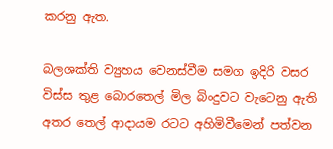කරනු ඇත.

බලශක්ති ව්‍යුහය වෙනස්වීම සමග ඉදිරි වසර විස්ස තුළ බොරතෙල් මිල බිංදුවට වැටෙනු ඇති අතර තෙල් ආදායම රටට අහිමිවීමෙන් පත්වන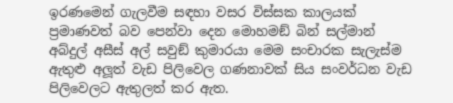ඉරණමෙන් ගැලවීම සඳහා වසර විස්සක කාලයක් ප්‍රමාණවත් බව පෙන්වා දෙන මොහමඞ් බින් සල්මාන් අබ්දුල් අසීස් අල් සවුඞ් කුමාරයා මෙම සංචාරක සැලැස්ම ඇතුළු අලූත් වැඩ පිලිවෙල ගණනාවක් සිය සංවර්ධන වැඩ පිලිවෙලට ඇතුලත් කර ඇත.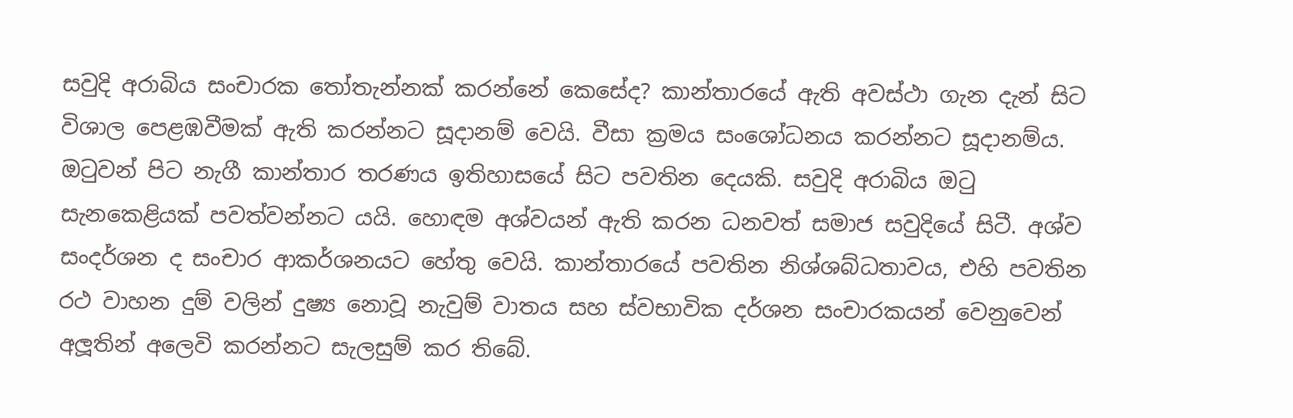සවුදි අරාබිය සංචාරක තෝතැන්නක් කරන්නේ කෙසේද? කාන්තාරයේ ඇති අවස්ථා ගැන දැන් සිට විශාල පෙළඹවීමක් ඇති කරන්නට සූදානම් වෙයි. වීසා ක්‍රමය සංශෝධනය කරන්නට සූදානම්ය. ඔටුවන් පිට නැගී කාන්තාර තරණය ඉතිහාසයේ සිට පවතින දෙයකි. සවුදි අරාබිය ඔටු සැනකෙළියක් පවත්වන්නට යයි. හොඳම අශ්වයන් ඇති කරන ධනවත් සමාජ සවුදියේ සිටී. අශ්ව සංදර්ශන ද සංචාර ආකර්ශනයට හේතු වෙයි. කාන්තාරයේ පවතින නිශ්ශබ්ධතාවය, එහි පවතින රථ වාහන දුම් වලින් දුෂ්‍ය නොවූ නැවුම් වාතය සහ ස්වභාවික දර්ශන සංචාරකයන් වෙනුවෙන් අලූතින් අලෙවි කරන්නට සැලසුම් කර තිබේ.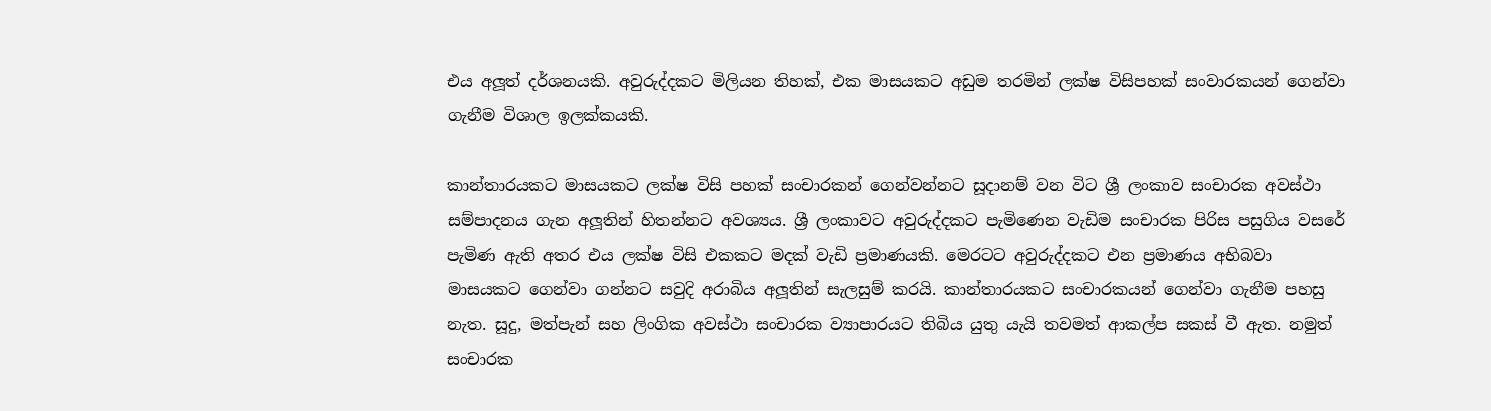එය අලූත් දර්ශනයකි. අවුරුද්දකට මිලියන තිහක්, එක මාසයකට අඩුම තරමින් ලක්ෂ විසිපහක් සංවාරකයන් ගෙන්වා ගැනීම විශාල ඉලක්කයකි.

කාන්තාරයකට මාසයකට ලක්ෂ විසි පහක් සංචාරකන් ගෙන්වන්නට සූදානම් වන විට ශ්‍රී ලංකාව සංචාරක අවස්ථා සම්පාදනය ගැන අලූතින් හිතන්නට අවශ්‍යය. ශ්‍රී ලංකාවට අවුරුද්දකට පැමිණෙන වැඩිම සංචාරක පිරිස පසුගිය වසරේ පැමිණ ඇති අතර එය ලක්ෂ විසි එකකට මදක් වැඩි ප්‍රමාණයකි. මෙරටට අවුරුද්දකට එන ප්‍රමාණය අභිබවා මාසයකට ගෙන්වා ගන්නට සවුදි අරාබිය අලූතින් සැලසුම් කරයි. කාන්තාරයකට සංචාරකයන් ගෙන්වා ගැනීම පහසු නැත. සූදු, මත්පැන් සහ ලිංගික අවස්ථා සංචාරක ව්‍යාපාරයට තිබිය යුතු යැයි තවමත් ආකල්ප සකස් වී ඇත. නමුත් සංචාරක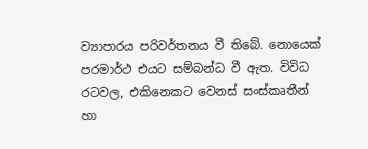ව්‍යාපාරය පරිවර්තනය වී තිබේ. නොයෙක් පරමාර්ථ එයට සම්බන්ධ වී ඇත. විවිධ රටවල, එකිනෙකට වෙනස් සංස්කෘතීන් හා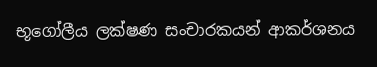භූගෝලීය ලක්ෂණ සංචාරකයන් ආකර්ශනය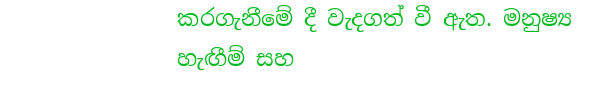කරගැනීමේ දී වැදගත් වී ඇත. මනුෂ්‍ය හැඟීම් සහ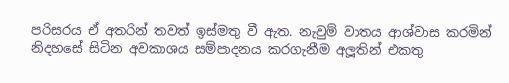පරිසරය ඒ අතරින් තවත් ඉස්මතු වී ඇත. නැවුම් වාතය ආශ්වාස කරමින් නිදහසේ සිටින අවකාශය සම්පාදනය කරගැනීම අලූතින් එකතු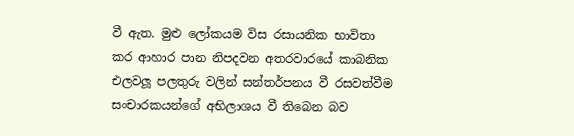වී ඇත. මුළු ලෝකයම විස රසායනික භාවිතා කර ආහාර පාන නිපදවන අතරවාරයේ කාබනික එලවලූ පලතුරු වලින් සන්තර්පනය වී රසවත්වීම සංචාරකයන්ගේ අභිලාශය වී තිබෙන බව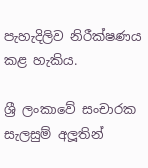පැහැදිලිව නිරීක්ෂණය කළ හැකිය.

ශ්‍රී ලංකාවේ සංචාරක සැලසුම් අලූතින්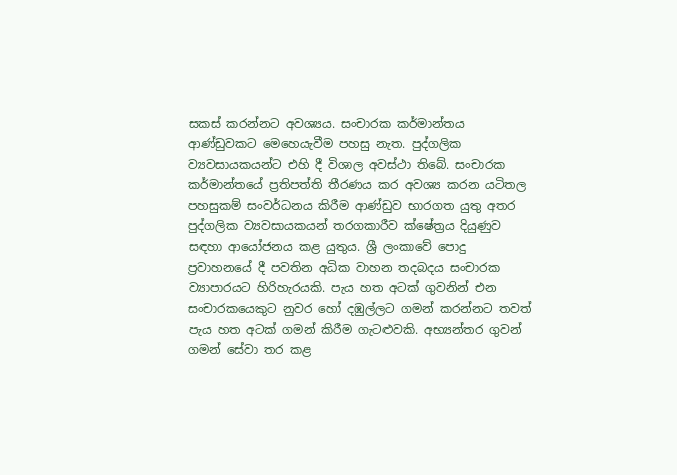සකස් කරන්නට අවශ්‍යය. සංචාරක කර්මාන්තය ආණ්ඩුවකට මෙහෙයැවීම පහසු නැත. පුද්ගලික ව්‍යවසායකයන්ට එහි දී විශාල අවස්ථා තිබේ. සංචාරක කර්මාන්තයේ ප්‍රතිපත්ති තීරණය කර අවශ්‍ය කරන යටිතල පහසුකම් සංවර්ධනය කිරීම ආණ්ඩුව භාරගත යුතු අතර පුද්ගලික ව්‍යවසායකයන් තරගකාරීව ක්ෂේත්‍රය දියුණුව සඳහා ආයෝජනය කළ යුතුය. ශ්‍රී ලංකාවේ පොදු ප්‍රවාහනයේ දී පවතින අධික වාහන තදබදය සංචාරක ව්‍යාපාරයට හිරිහැරයකි. පැය හත අටක් ගුවනින් එන සංචාරකයෙකුට නුවර හෝ දඹුල්ලට ගමන් කරන්නට තවත් පැය හත අටක් ගමන් කිරීම ගැටළුවකි. අභ්‍යන්තර ගුවන් ගමන් සේවා තර කළ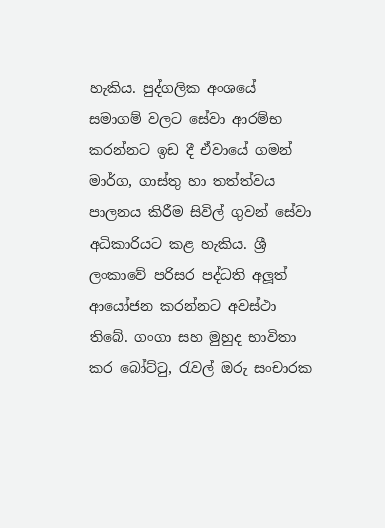හැකිය. පුද්ගලික අංශයේ සමාගම් වලට සේවා ආරම්භ කරන්නට ඉඩ දී ඒවායේ ගමන් මාර්ග, ගාස්තු හා තත්ත්වය පාලනය කිරීම සිවිල් ගුවන් සේවා අධිකාරියට කළ හැකිය. ශ්‍රී ලංකාවේ පරිසර පද්ධති අලූත් ආයෝජන කරන්නට අවස්ථා තිබේ. ගංගා සහ මුහුද භාවිතා කර බෝට්ටු, රැවල් ඔරු සංචාරක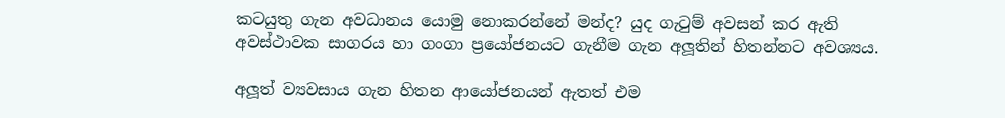කටයුතු ගැන අවධානය යොමු නොකරන්නේ මන්ද? යුද ගැටුම් අවසන් කර ඇති අවස්ථාවක සාගරය හා ගංගා ප්‍රයෝජනයට ගැනීම ගැන අලූතින් හිතන්නට අවශ්‍යය.

අලූත් ව්‍යවසාය ගැන හිතන ආයෝජනයන් ඇතත් එම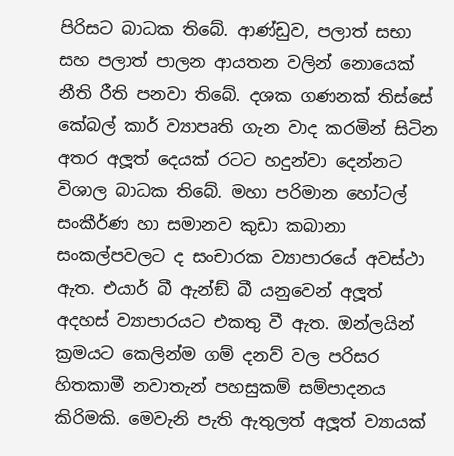පිරිසට බාධක තිබේ. ආණ්ඩුව, පලාත් සභා සහ පලාත් පාලන ආයතන වලින් නොයෙක් නීති රීති පනවා තිබේ. දශක ගණනක් තිස්සේ කේබල් කාර් ව්‍යාපෘති ගැන වාද කරමින් සිටින අතර අලූත් දෙයක් රටට හදුන්වා දෙන්නට විශාල බාධක තිබේ. මහා පරිමාන හෝටල් සංකීර්ණ හා සමානව කුඩා කබානා සංකල්පවලට ද සංචාරක ව්‍යාපාරයේ අවස්ථා ඇත. එයාර් බී ඇන්ඞ් බී යනුවෙන් අලූත් අදහස් ව්‍යාපාරයට එකතු වී ඇත. ඔන්ලයින් ක්‍රමයට කෙලින්ම ගම් දනව් වල පරිසර හිතකාමී නවාතැන් පහසුකම් සම්පාදනය කිරිමකි. මෙවැනි පැති ඇතුලත් අලූත් ව්‍යායක්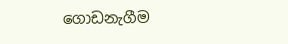ගොඩනැගීම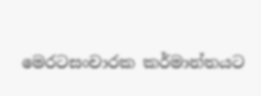මෙරටසංචාරක කර්මාන්තයට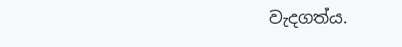වැදගත්ය.